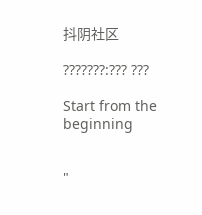抖阴社区

???????:??? ???

Start from the beginning


"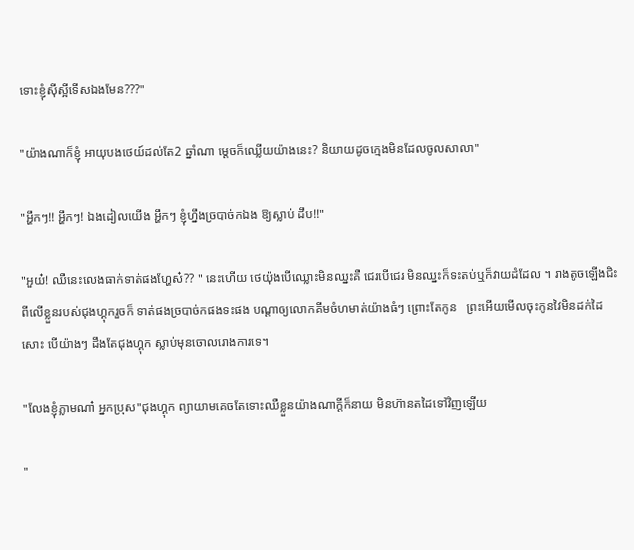ទោះខ្ញុំសុីស្អីទើសឯងមែន???"

"យ៉ាងណាក៏ខ្ញុំ អាយុបងថេយ៍ដល់តែ2 ឆ្នាំណា ម្តេចក៏ឈ្លើយយ៉ាងនេះ? និយាយដូចក្មេងមិនដែលចូលសាលា"

"អ្ហឹកៗ!! អ្ហឹកៗ! ឯងដៀលយើង អ្ហឹកៗ ខ្ញុំហ្នឹងច្របាច់កឯង ឱ្យស្លាប់ ដឹប!!"

"អួយ៎! ឈឺនេះលេងធាក់ទាត់ផងហ្ហែស៎?? " នេះហើយ ថេយ៉ុងបើឈ្លោះមិនឈ្នះគឺ ជេរបើជេរ មិនឈ្នះក៏ទះតប់ឬក៏វាយដំដែល ។ រាងតូចឡើងជិះពីលើខ្លួនរបស់ជុងហ្គុករួចក៏ ទាត់ផងច្របាច់កផងទះផង បណ្តាឲ្យលោកគីមចំហមាត់យ៉ាងធំៗ ព្រោះតែកូន   ព្រះអើយមើលចុះកូនវៃមិនដក់ដៃសោះ បើយ៉ាងៗ ដឹងតែជុងហ្គុក ស្លាប់មុនចោលរោងការទេ។

"លែងខ្ញុំភ្លាមណា៎ អ្នកប្រុស"ជុងហ្គុក ព្យាយាមគេចតែទោះឈឺខ្លួនយ៉ាងណាក្តីក៏នាយ មិនហ៊ានតដៃទៅវិញឡើយ

"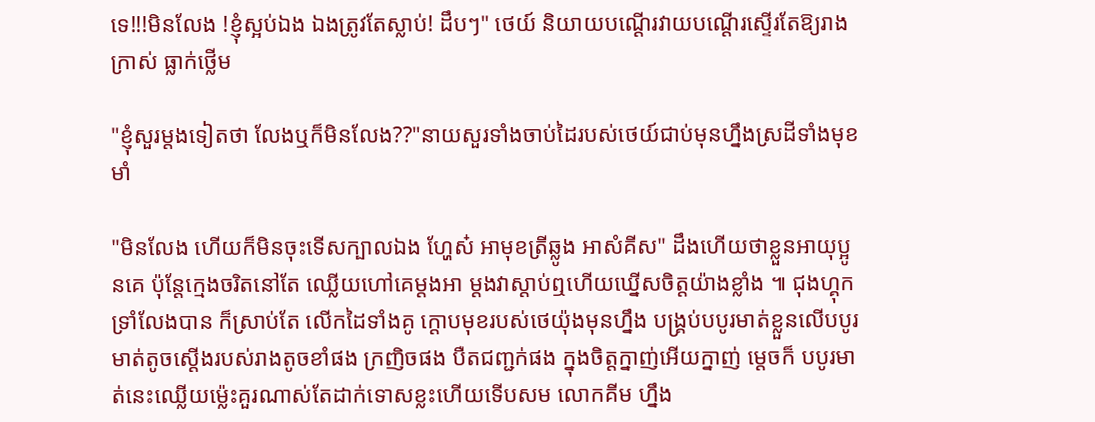ទេ!!!មិនលែង !ខ្ញុំស្អប់ឯង ឯងត្រូវតែស្លាប់! ដឹបៗ" ថេយ៍ និយាយបណ្តើរវាយបណ្តើរស្ទើរតែឱ្យរាងក្រាស់ ធ្លាក់ថ្លើម

"ខ្ញុំសួរម្តងទៀតថា លែងឬក៏មិនលែង??"នាយសួរទាំងចាប់ដៃរបស់ថេយ៍ជាប់មុនហ្នឹងស្រដីទាំងមុខមាំ

"មិនលែង ហើយក៏មិនចុះទើសក្បាលឯង ហ្ហែស៎ អាមុខត្រីឆ្លូង អាសំគីស" ដឹងហើយថាខ្លួនអាយុប្អូនគេ ប៉ុន្តែក្មេងចរិតនៅតែ ឈ្លើយហៅគេម្តងអា ម្តងវាស្តាប់ឮហើយឃ្នើសចិត្តយ៉ាងខ្លាំង ៕ ជុងហ្គុកទ្រាំលែងបាន ក៏ស្រាប់តែ លើកដៃទាំងគូ ក្តោបមុខរបស់ថេយ៉ុងមុនហ្នឹង បង្គ្រប់បបូរមាត់ខ្លួនលើបបូរមាត់តូចស្តើងរបស់រាងតូចខាំផង ក្រញិចផង បឺតជញ្ជក់ផង ក្នុងចិត្តក្នាញ់អើយក្នាញ់ ម្តេចក៏ បបូរមាត់នេះឈ្លើយម្ល៉េះគួរណាស់តែដាក់ទោសខ្លះហើយទើបសម លោកគីម ហ្នឹង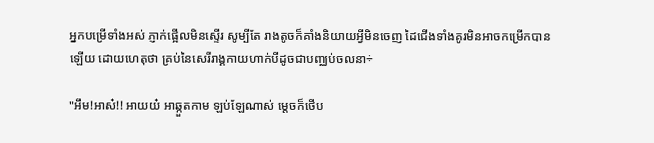អ្នកបម្រើទាំងអស់ ភ្ញាក់ផ្អើលមិនស្ទើរ សូម្បីតែ រាងតូចក៏គាំងនិយាយអ្វីមិនចេញ ដៃជើងទាំងគូរមិនអាចកម្រើកបានឡើយ ដោយហេតុថា គ្រប់នៃសេរីរាង្គកាយហាក់បីដូចជាបញ្ឈប់ចលនា÷

"អឹម!អាស៎!! អាយយ៎ អាឆ្កួតកាម ឡប់ឡែណាស់ ម្តេចក៏ថើប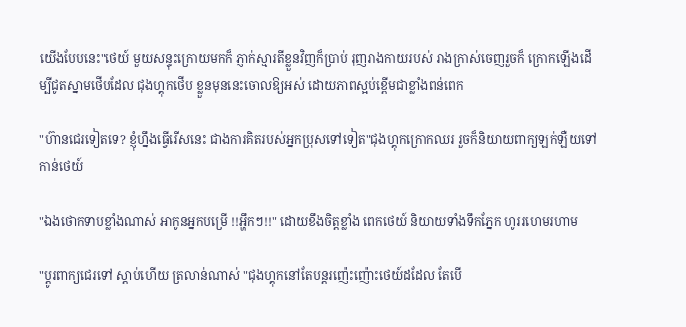យើងបែបនេះ"ថេយ៍ មួយសន្ទុះក្រោយមកក៏ ភ្ញាក់ស្មារតីខ្លួនវិញក៏ប្រាប់ រុញរាងកាយរបស់ រាងក្រាស់ចេញរួចក៏ ក្រោកឡើងដើម្បីជូតស្នាមថើបដែល ជុងហ្គុកថើប ខ្លួនមុននេះចោលឱ្យអស់ ដោយភាពស្អប់ខ្ពើមជាខ្លាំងពន់ពេក

"ហ៊ានជេរទៀតទេ? ខ្ញុំហ្នឹងធ្វើរើសនេះ ជាងការគិតរបស់អ្នកប្រុសទៅទៀត"ជុងហ្គុកក្រោកឈរ រួចក៏និយាយពាក្យឡក់ឡឺយទៅកាន់ថេយ៍

"ឯងថោកទាបខ្លាំងណាស់ អាកូនអ្នកបម្រើ !!អ្ហឹកៗ!!" ដោយខឹងចិត្តខ្លាំង ពេកថេយ៍ និយាយទាំងទឹកភ្នែក ហូររហេមរហាម

"ប្តូរពាក្យជេរទៅ ស្តាប់ហើយ ត្រលាន់ណាស់ "ជុងហ្គុកនៅតែបន្តរញ៉េះញ៉ោះថេយ៍ដដែល តែបើ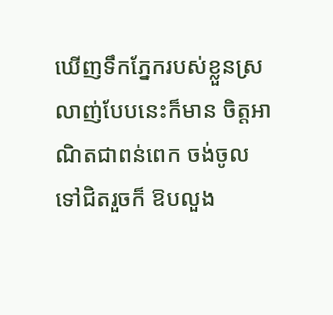ឃើញទឹកភ្នែករបស់ខ្លួនស្រលាញ់បែបនេះក៏មាន ចិត្តអាណិតជាពន់ពេក ចង់ចូលទៅជិតរួចក៏ ឱបលួង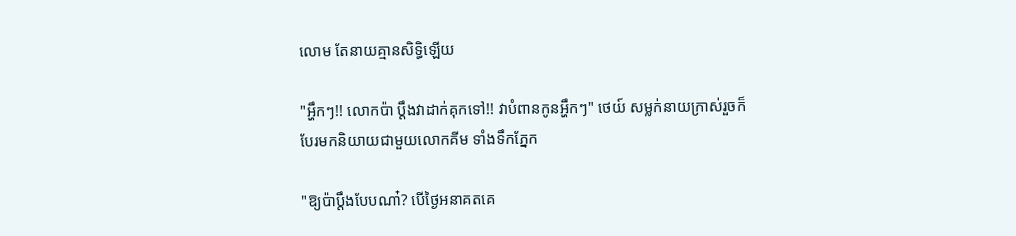លោម តែនាយគ្មានសិទ្ធិឡើយ

"អ្ហឹកៗ!! លោកប៉ា ប្តឹងវាដាក់គុកទៅ!! វាបំពានកូនអ្ហឹកៗ" ថេយ៍ សម្លក់នាយក្រាស់រួចក៏បែរមកនិយាយជាមួយលោកគីម ទាំងទឹកភ្នែក

"ឱ្យប៉ាប្តឹងបែបណា៎? បើថ្ងៃអនាគតគេ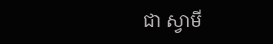ជា ស្វាមី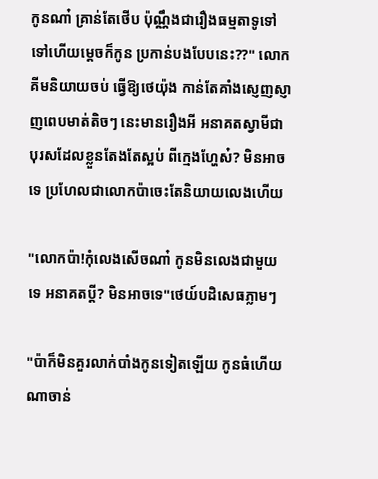កូនណា៎ គ្រាន់តែថើប ប៉ុណ្ណឹងជារឿងធម្មតាទូទៅ ទៅហើយម្តេចក៏កូន ប្រកាន់បងបែបនេះ??" លោកគីមនិយាយចប់ ធ្វើឱ្យថេយ៉ុង កាន់តែគាំងស្ញេញស្ញាញពេបមាត់តិចៗ នេះមានរឿងអី អនាគតស្វាមីជាបុរសដែលខ្លួនតែងតែស្អប់ ពីក្មេងហ្ហែស៎? មិនអាចទេ ប្រហែលជាលោកប៉ាចេះតែនិយាយលេងហើយ

"លោកប៉ា!កុំលេងសើចណា៎ កូនមិនលេងជាមួយទេ អនាគតប្តី? មិនអាចទេ"ថេយ៍បដិសេធភ្លាមៗ

"ប៉ាក៏មិនគួរលាក់បាំងកូនទៀតឡើយ កូនធំហើយណាចាន់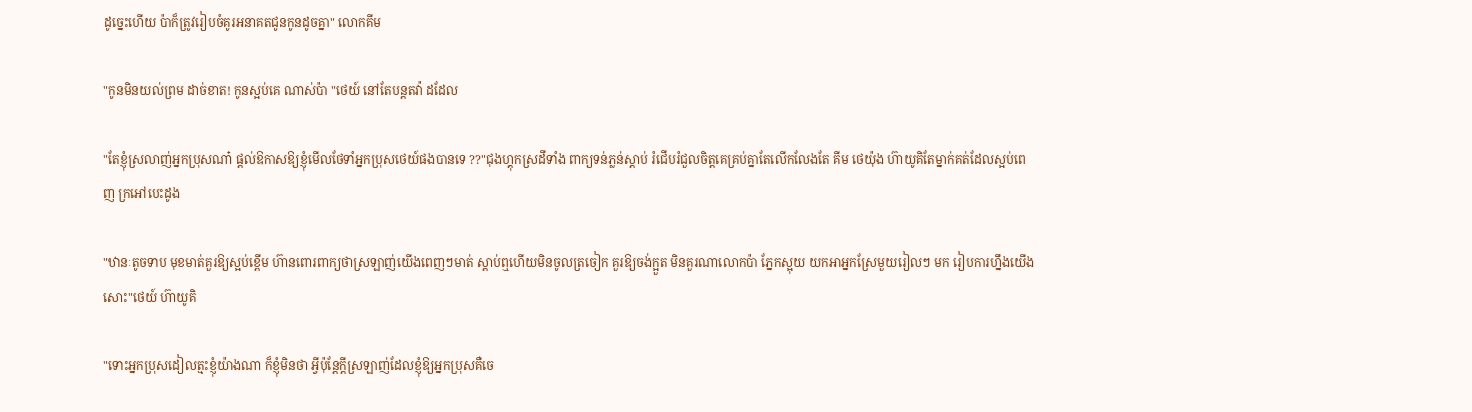ដូច្នេះហើយ ប៉ាក៏ត្រូវរៀបចំគូរអនាគតជូនកូនដូចគ្នា" លោកគីម

"កូនមិនយល់ព្រម ដាច់ខាត! កូនស្អប់គេ ណាស់ប៉ា "ថេយ៍ នៅតែបន្តតវ៉ា ដដែល

"តែខ្ញុំស្រលាញ់អ្នកប្រុសណា៎ ផ្តល់ឱកាសឱ្យខ្ញុំមើលថែទាំអ្នកប្រុសថេយ៍ផងបានទេ ??"ជុងហ្គុកស្រដីទាំង ពាក្យទន់ភ្លន់ស្តាប់ រំជើបរំជួលចិត្តគេគ្រប់គ្នាតែលើកលែងតែ គីម ថេយ៉ុង ហ៊ាយូគិតែម្នាក់គត់ដែលស្អប់ពេញ ក្រអៅបេះដូង

"ឋានៈតូចទាប មុខមាត់គួរឱ្យស្អប់ខ្ពើម ហ៊ានពោរពាក្យថាស្រឡាញ់យើងពេញៗមាត់ ស្ដាប់ឮហើយមិនចូលត្រចៀក គួរឱ្យចង់ក្អួត មិនគួរណាលោកប៉ា ភ្នែកស្អុយ យកអាអ្នកស្រែមួយរៀលៗ មក រៀបការហ្នឹងយើងសោះ"ថេយ៍ ហ៊ាយូគិ

"ទោះអ្នកប្រុសដៀលត្មះខ្ញុំយ៉ាងណា ក៏ខ្ញុំមិនថា អ្វីប៉ុន្តែក្តីស្រឡាញ់ដែលខ្ញុំឱ្យអ្នកប្រុសគឺចេ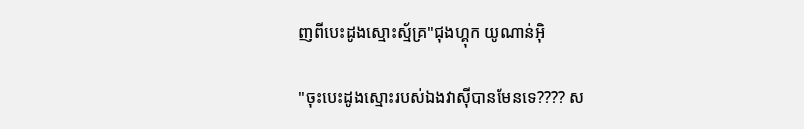ញពីបេះដូងស្មោះស្ម័គ្រ"ជុងហ្គុក យូណាន់អ៊ិ

"ចុះបេះដូងស្មោះរបស់ឯងវាស៊ីបានមែនទេ???? ស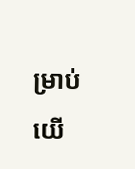ម្រាប់យើ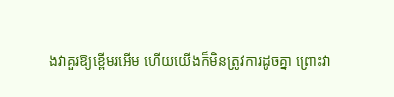ងវាគួរឱ្យខ្ពើមរអើម ហើយយើងក៏មិនត្រូវការដូចគ្នា ព្រោះវា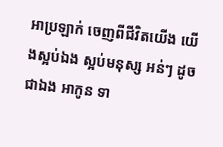អាប្រឡាក់ ចេញពីជីវិតយើង យើងស្អប់ឯង ស្អប់មនុស្ស អន់ៗ ដូចជាឯង អាកូន ទា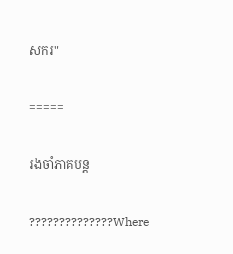សករ"

=====

រងចាំភាគបន្ត

??????????????Where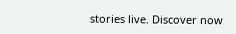stories live. Discover now